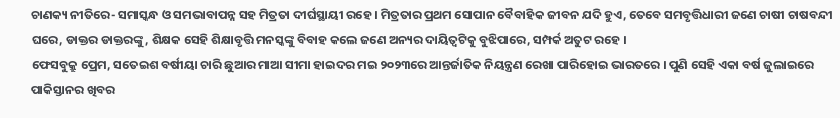ଚାଣକ୍ୟ ନୀତିରେ- ସମାସ୍କନ୍ଧ ଓ ସମଭାବାପନ୍ନ ସହ ମିତ୍ରତା ଦୀର୍ଘସ୍ଥାୟୀ ରହେ । ମିତ୍ରତାର ପ୍ରଥମ ସୋପାନ ବୈବାହିକ ଜୀବନ ଯଦି ହୁଏ, ତେବେ ସମବୃତ୍ତିଧାରୀ ଜଣେ ଚାଷୀ ଚାଷବନ୍ଦୀ ଘରେ, ଡାକ୍ତର ଡାକ୍ତରଙ୍କୁ, ଶିକ୍ଷକ ସେହି ଶିକ୍ଷାବୃତ୍ତି ମନସ୍କଙ୍କୁ ବିବାହ କଲେ ଜଣେ ଅନ୍ୟର ଦାୟିତ୍ୱଟିକୁ ବୁଝିପାରେ, ସମ୍ପର୍କ ଅତୁଟ ରହେ ।
ଫେସବୁକ୍ରୁ ପ୍ରେମ, ସତେଇଶ ବର୍ଷୀୟା ଚାରି ଛୁଆର ମାଆ ସୀମା ହାଇଦର ମଇ ୨୦୨୩ରେ ଆନ୍ତର୍ଜାତିକ ନିୟନ୍ତ୍ରଣ ରେଖା ପାରିହୋଇ ଭାରତରେ । ପୁଣି ସେହି ଏକା ବର୍ଷ ଜୁଲାଇରେ ପାକିସ୍ତାନର ଖିବର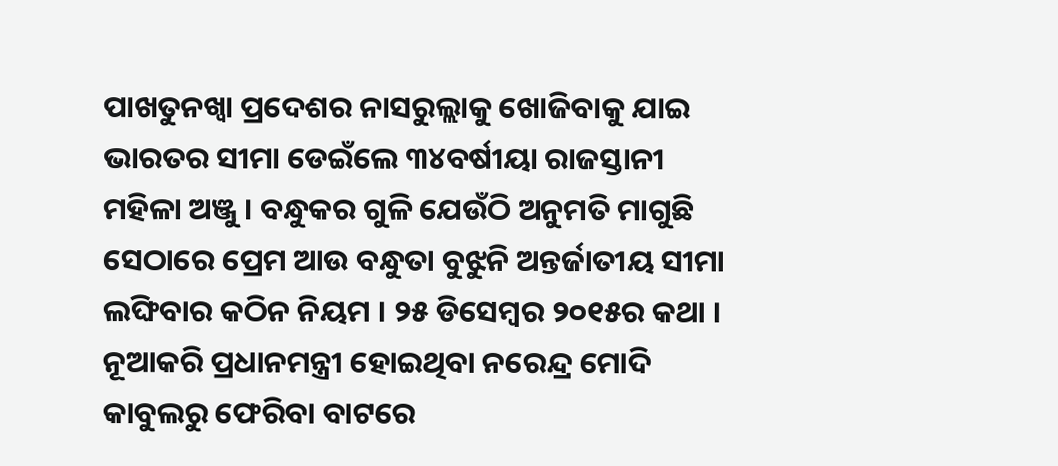ପାଖତୁନଖ୍ୱା ପ୍ରଦେଶର ନାସରୁଲ୍ଲାକୁ ଖୋଜିବାକୁ ଯାଇ ଭାରତର ସୀମା ଡେଇଁଲେ ୩୪ବର୍ଷୀୟା ରାଜସ୍ତାନୀ ମହିଳା ଅଞ୍ଜୁ । ବନ୍ଧୁକର ଗୁଳି ଯେଉଁଠି ଅନୁମତି ମାଗୁଛି ସେଠାରେ ପ୍ରେମ ଆଉ ବନ୍ଧୁତା ବୁଝୁନି ଅନ୍ତର୍ଜାତୀୟ ସୀମା ଲଙ୍ଘିବାର କଠିନ ନିୟମ । ୨୫ ଡିସେମ୍ବର ୨୦୧୫ର କଥା । ନୂଆକରି ପ୍ରଧାନମନ୍ତ୍ରୀ ହୋଇଥିବା ନରେନ୍ଦ୍ର ମୋଦି କାବୁଲରୁ ଫେରିବା ବାଟରେ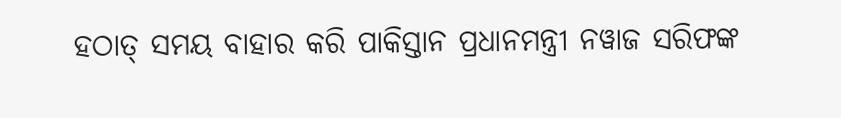ହଠାତ୍ ସମୟ ବାହାର କରି ପାକିସ୍ତାନ ପ୍ରଧାନମନ୍ତ୍ରୀ ନୱାଜ ସରିଫଙ୍କ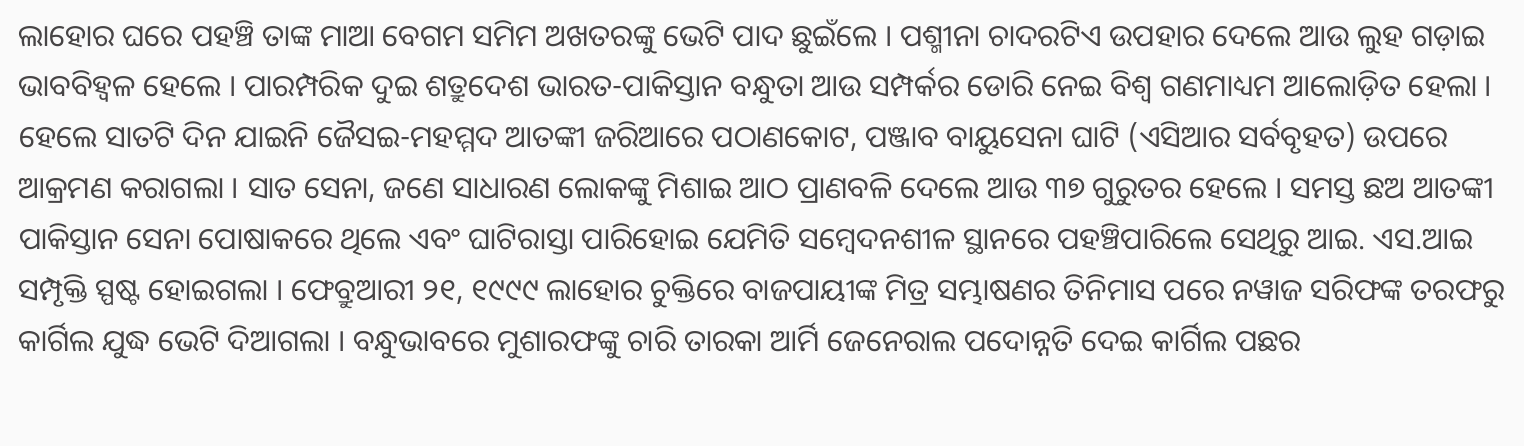ଲାହୋର ଘରେ ପହଞ୍ଚି ତାଙ୍କ ମାଆ ବେଗମ ସମିମ ଅଖତରଙ୍କୁ ଭେଟି ପାଦ ଛୁଇଁଲେ । ପଶ୍ମୀନା ଚାଦରଟିଏ ଉପହାର ଦେଲେ ଆଉ ଲୁହ ଗଡ଼ାଇ ଭାବବିହ୍ୱଳ ହେଲେ । ପାରମ୍ପରିକ ଦୁଇ ଶତ୍ରୁଦେଶ ଭାରତ-ପାକିସ୍ତାନ ବନ୍ଧୁତା ଆଉ ସମ୍ପର୍କର ଡୋରି ନେଇ ବିଶ୍ୱ ଗଣମାଧ୍ୟମ ଆଲୋଡ଼ିତ ହେଲା । ହେଲେ ସାତଟି ଦିନ ଯାଇନି ଜୈସଇ-ମହମ୍ମଦ ଆତଙ୍କୀ ଜରିଆରେ ପଠାଣକୋଟ, ପଞ୍ଜାବ ବାୟୁସେନା ଘାଟି (ଏସିଆର ସର୍ବବୃହତ) ଉପରେ ଆକ୍ରମଣ କରାଗଲା । ସାତ ସେନା, ଜଣେ ସାଧାରଣ ଲୋକଙ୍କୁ ମିଶାଇ ଆଠ ପ୍ରାଣବଳି ଦେଲେ ଆଉ ୩୭ ଗୁରୁତର ହେଲେ । ସମସ୍ତ ଛଅ ଆତଙ୍କୀ ପାକିସ୍ତାନ ସେନା ପୋଷାକରେ ଥିଲେ ଏବଂ ଘାଟିରାସ୍ତା ପାରିହୋଇ ଯେମିତି ସମ୍ବେଦନଶୀଳ ସ୍ଥାନରେ ପହଞ୍ଚିପାରିଲେ ସେଥିରୁ ଆଇ. ଏସ.ଆଇ ସମ୍ପୃକ୍ତି ସ୍ପଷ୍ଟ ହୋଇଗଲା । ଫେବ୍ରୁଆରୀ ୨୧, ୧୯୯୯ ଲାହୋର ଚୁକ୍ତିରେ ବାଜପାୟୀଙ୍କ ମିତ୍ର ସମ୍ଭାଷଣର ତିନିମାସ ପରେ ନୱାଜ ସରିଫଙ୍କ ତରଫରୁ କାର୍ଗିଲ ଯୁଦ୍ଧ ଭେଟି ଦିଆଗଲା । ବନ୍ଧୁଭାବରେ ମୁଶାରଫଙ୍କୁ ଚାରି ତାରକା ଆର୍ମି ଜେନେରାଲ ପଦୋନ୍ନତି ଦେଇ କାର୍ଗିଲ ପଛର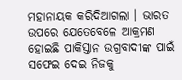ମହାନାୟକ କରିଦିଆଗଲା । ଭାରତ ଉପରେ ଯେତେବେଳେ ଆକ୍ରମଣ ହୋଇଛି ପାକିସ୍ତାନ ଉଗ୍ରବାଦୀଙ୍କ ପାଇଁ ସଫେଇ ଦେଇ ନିଜକୁ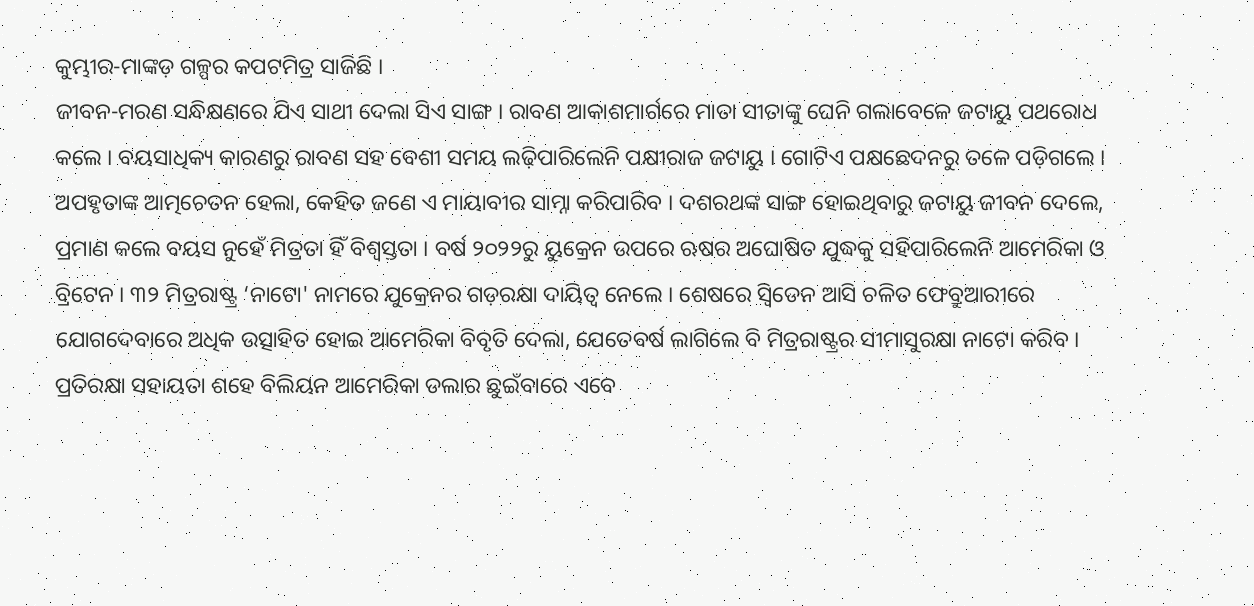କୁମ୍ଭୀର-ମାଙ୍କଡ଼ ଗଳ୍ପର କପଟମିତ୍ର ସାଜିଛି ।
ଜୀବନ-ମରଣ ସନ୍ଧିକ୍ଷଣରେ ଯିଏ ସାଥୀ ଦେଲା ସିଏ ସାଙ୍ଗ । ରାବଣ ଆକାଶମାର୍ଗରେ ମାତା ସୀତାଙ୍କୁ ଘେନି ଗଲାବେଳେ ଜଟାୟୁ ପଥରୋଧ କଲେ । ବୟସାଧିକ୍ୟ କାରଣରୁ ରାବଣ ସହ ବେଶୀ ସମୟ ଲଢ଼ିପାରିଲେନି ପକ୍ଷୀରାଜ ଜଟାୟୁ । ଗୋଟିଏ ପକ୍ଷଛେଦନରୁ ତଳେ ପଡ଼ିଗଲେ । ଅପହୃତାଙ୍କ ଆତ୍ମଚେତନ ହେଲା, କେହିତ ଜଣେ ଏ ମାୟାବୀର ସାମ୍ନା କରିପାରିବ । ଦଶରଥଙ୍କ ସାଙ୍ଗ ହୋଇଥିବାରୁ ଜଟାୟୁ ଜୀବନ ଦେଲେ, ପ୍ରମାଣ କଲେ ବୟସ ନୁହେଁ ମିତ୍ରତା ହିଁ ବିଶ୍ୱସ୍ତତା । ବର୍ଷ ୨୦୨୨ରୁ ୟୁକ୍ରେନ ଉପରେ ଋଷର ଅଘୋଷିତ ଯୁଦ୍ଧକୁ ସହିପାରିଲେନି ଆମେରିକା ଓ ବ୍ରିଟେନ । ୩୨ ମିତ୍ରରାଷ୍ଟ୍ର ‘ନାଟୋ' ନାମରେ ଯୁକ୍ରେନର ଗଡ଼ରକ୍ଷା ଦାୟିତ୍ୱ ନେଲେ । ଶେଷରେ ସ୍ୱିଡେନ ଆସି ଚଳିତ ଫେବ୍ରୁଆରୀରେ ଯୋଗଦେବାରେ ଅଧିକ ଉତ୍ସାହିତ ହୋଇ ଆମେରିକା ବିବୃତି ଦେଲା, ଯେତେବର୍ଷ ଲାଗିଲେ ବି ମିତ୍ରରାଷ୍ଟ୍ରର ସୀମାସୁରକ୍ଷା ନାଟୋ କରିବ । ପ୍ରତିରକ୍ଷା ସହାୟତା ଶହେ ବିଲିୟନ ଆମେରିକା ଡଲାର ଛୁଇଁବାରେ ଏବେ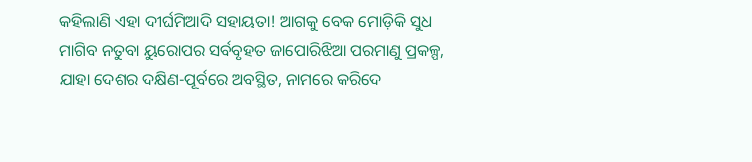କହିଲାଣି ଏହା ଦୀର୍ଘମିଆଦି ସହାୟତା! ଆଗକୁ ବେକ ମୋଡ଼ିକି ସୁଧ ମାଗିବ ନତୁବା ୟୁରୋପର ସର୍ବବୃହତ ଜାପୋରିଝିଆ ପରମାଣୁ ପ୍ରକଳ୍ପ, ଯାହା ଦେଶର ଦକ୍ଷିଣ-ପୂର୍ବରେ ଅବସ୍ଥିତ, ନାମରେ କରିଦେ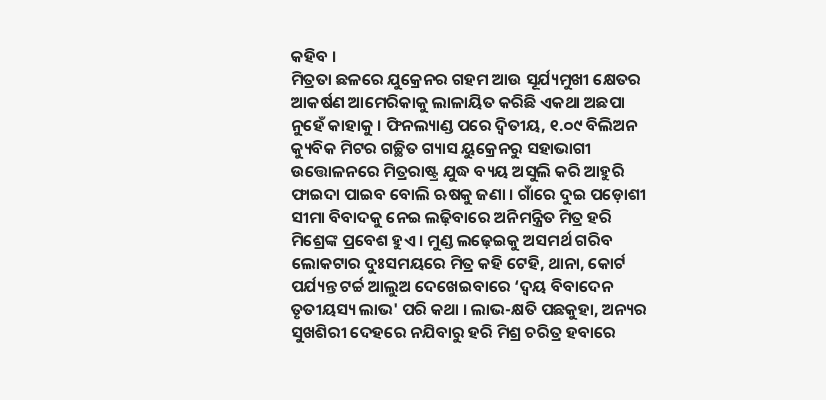କହିବ ।
ମିତ୍ରତା ଛଳରେ ଯୁକ୍ରେନର ଗହମ ଆଉ ସୂର୍ଯ୍ୟମୁଖୀ କ୍ଷେତର ଆକର୍ଷଣ ଆମେରିକାକୁ ଲାଳାୟିତ କରିଛି ଏକଥା ଅଛପା ନୁହେଁ କାହାକୁ । ଫିନଲ୍ୟାଣ୍ଡ ପରେ ଦ୍ୱିତୀୟ, ୧.୦୯ ବିଲିଅନ କ୍ୟୁବିକ ମିଟର ଗଚ୍ଛିତ ଗ୍ୟାସ ୟୁକ୍ରେନରୁ ସହାଭାଗୀ ଉତ୍ତୋଳନରେ ମିତ୍ରରାଷ୍ଟ୍ର ଯୁଦ୍ଧ ବ୍ୟୟ ଅସୁଲି କରି ଆହୁରି ଫାଇଦା ପାଇବ ବୋଲି ଋଷକୁ ଜଣା । ଗାଁରେ ଦୁଇ ପଡ଼ୋଶୀ ସୀମା ବିବାଦକୁ ନେଇ ଲଢ଼ିବାରେ ଅନିମନ୍ତ୍ରିତ ମିତ୍ର ହରି ମିଶ୍ରେଙ୍କ ପ୍ରବେଶ ହୁଏ । ମୁଣ୍ଡ ଲଢ଼େଇକୁ ଅସମର୍ଥ ଗରିବ ଲୋକଟାର ଦୁଃସମୟରେ ମିତ୍ର କହି ଟେହି, ଥାନା, କୋର୍ଟ ପର୍ଯ୍ୟନ୍ତ ଟର୍ଚ୍ଚ ଆଲୁଅ ଦେଖେଇବାରେ ‘ଦ୍ୱୟ ବିବାଦେନ ତୃତୀୟସ୍ୟ ଲାଭ' ପରି କଥା । ଲାଭ-କ୍ଷତି ପଛକୁହା, ଅନ୍ୟର ସୁଖଶିରୀ ଦେହରେ ନଯିବାରୁ ହରି ମିଶ୍ର ଚରିତ୍ର ହବାରେ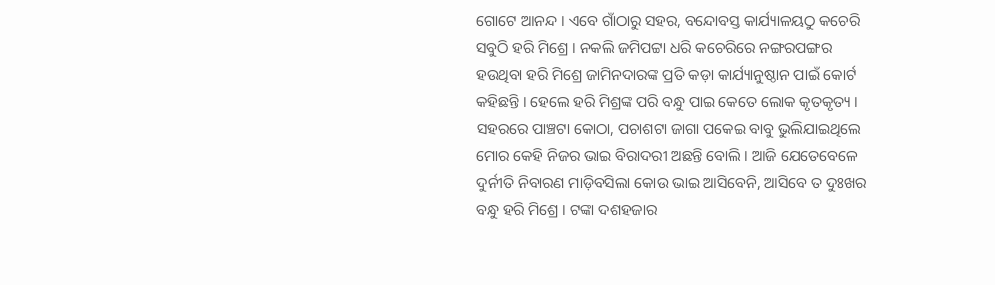ଗୋଟେ ଆନନ୍ଦ । ଏବେ ଗାଁଠାରୁ ସହର, ବନ୍ଦୋବସ୍ତ କାର୍ଯ୍ୟାଳୟଠୁ କଚେରି ସବୁଠି ହରି ମିଶ୍ରେ । ନକଲି ଜମିପଟ୍ଟା ଧରି କଚେରିରେ ନଙ୍ଗରପଙ୍ଗର ହଉଥିବା ହରି ମିଶ୍ରେ ଜାମିନଦାରଙ୍କ ପ୍ରତି କଡ଼ା କାର୍ଯ୍ୟାନୁଷ୍ଠାନ ପାଇଁ କୋର୍ଟ କହିଛନ୍ତି । ହେଲେ ହରି ମିଶ୍ରଙ୍କ ପରି ବନ୍ଧୁ ପାଇ କେତେ ଲୋକ କୃତକୃତ୍ୟ ।
ସହରରେ ପାଞ୍ଚଟା କୋଠା, ପଚାଶଟା ଜାଗା ପକେଇ ବାବୁ ଭୁଲିଯାଇଥିଲେ ମୋର କେହି ନିଜର ଭାଇ ବିରାଦରୀ ଅଛନ୍ତି ବୋଲି । ଆଜି ଯେତେବେଳେ ଦୁର୍ନୀତି ନିବାରଣ ମାଡ଼ିବସିଲା କୋଉ ଭାଇ ଆସିବେନି, ଆସିବେ ତ ଦୁଃଖର ବନ୍ଧୁ ହରି ମିଶ୍ରେ । ଟଙ୍କା ଦଶହଜାର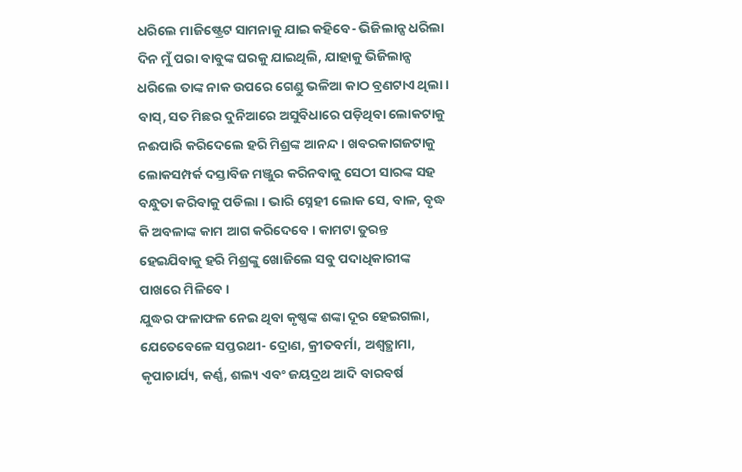ଧରିଲେ ମାଜିଷ୍ଟ୍ରେଟ ସାମନାକୁ ଯାଇ କହିବେ- ଭିଜିଲାନ୍ସ ଧରିଲା ଦିନ ମୁଁ ପରା ବାବୁଙ୍କ ଘରକୁ ଯାଇଥିଲି, ଯାହାକୁ ଭିଜିଲାନ୍ସ ଧରିଲେ ତାଙ୍କ ନାକ ଉପରେ ଗେଣ୍ଡୁ ଭଳିଆ କାଠ ବ୍ରଣଟାଏ ଥିଲା । ବାସ୍, ସତ ମିଛର ଦୁନିଆରେ ଅସୁବିଧାରେ ପଡ଼ିଥିବା ଲୋକଟାକୁ ନଈପାରି କରିଦେଲେ ହରି ମିଶ୍ରଙ୍କ ଆନନ୍ଦ । ଖବରକାଗଜଟାକୁ ଲୋକସମ୍ପର୍କ ଦସ୍ତାବିଜ ମଞ୍ଜୁର କରିନବାକୁ ସେଠୀ ସାରଙ୍କ ସହ ବନ୍ଧୁତା କରିବାକୁ ପଡିଲା । ଭାରି ସ୍ନେହୀ ଲୋକ ସେ, ବାଳ, ବୃଦ୍ଧ କି ଅବଳାଙ୍କ କାମ ଆଗ କରିଦେବେ । କାମଟା ତୁରନ୍ତ ହେଇଯିବାକୁ ହରି ମିଶ୍ରଙ୍କୁ ଖୋଜିଲେ ସବୁ ପଦାଧିକାରୀଙ୍କ ପାଖରେ ମିଳିବେ ।
ଯୁଦ୍ଧର ଫଳାଫଳ ନେଇ ଥିବା କୃଷ୍ଣଙ୍କ ଶଙ୍କା ଦୂର ହେଇଗଲା, ଯେତେବେଳେ ସପ୍ତରଥୀ- ଦ୍ରୋଣ, କ୍ରୀତବର୍ମା, ଅଶ୍ୱତ୍ଥାମା, କୃପାଚାର୍ଯ୍ୟ, କର୍ଣ୍ଣ, ଶଲ୍ୟ ଏବଂ ଜୟଦ୍ରଥ ଆଦି ବାରବର୍ଷ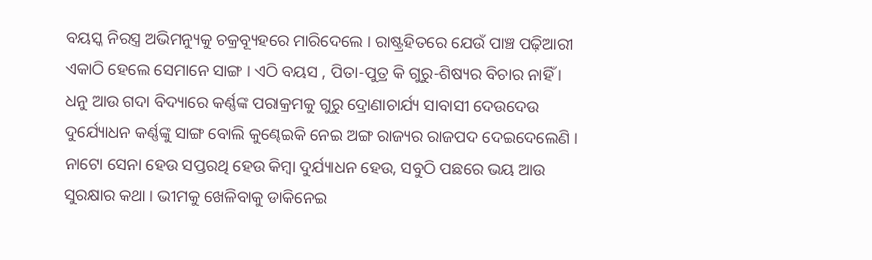ବୟସ୍କ ନିରସ୍ତ୍ର ଅଭିମନ୍ୟୁକୁ ଚକ୍ରବ୍ୟୂହରେ ମାରିଦେଲେ । ରାଷ୍ଟ୍ରହିତରେ ଯେଉଁ ପାଞ୍ଚ ପଢ଼ିଆରୀ ଏକାଠି ହେଲେ ସେମାନେ ସାଙ୍ଗ । ଏଠି ବୟସ , ପିତା-ପୁତ୍ର କି ଗୁରୁ-ଶିଷ୍ୟର ବିଚାର ନାହିଁ । ଧନୁ ଆଉ ଗଦା ବିଦ୍ୟାରେ କର୍ଣ୍ଣଙ୍କ ପରାକ୍ରମକୁ ଗୁରୁ ଦ୍ରୋଣାଚାର୍ଯ୍ୟ ସାବାସୀ ଦେଉଦେଉ ଦୁର୍ଯ୍ୟୋଧନ କର୍ଣ୍ଣଙ୍କୁ ସାଙ୍ଗ ବୋଲି କୁଣ୍ଢେଇକି ନେଇ ଅଙ୍ଗ ରାଜ୍ୟର ରାଜପଦ ଦେଇଦେଲେଣି ।
ନାଟୋ ସେନା ହେଉ ସପ୍ତରଥି ହେଉ କିମ୍ବା ଦୁର୍ଯ୍ୟାଧନ ହେଉ, ସବୁଠି ପଛରେ ଭୟ ଆଉ ସୁରକ୍ଷାର କଥା । ଭୀମକୁ ଖେଳିବାକୁ ଡାକିନେଇ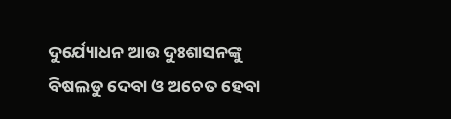ଦୁର୍ଯ୍ୟୋଧନ ଆଉ ଦୁଃଶାସନଙ୍କୁ ବିଷଲଡୁ ଦେବା ଓ ଅଚେତ ହେବା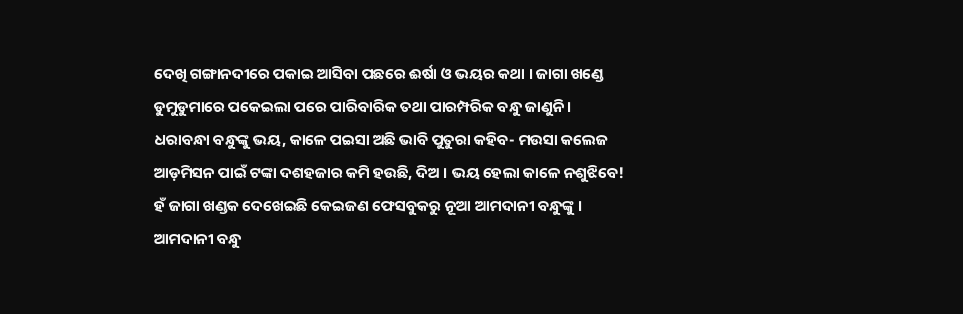ଦେଖି ଗଙ୍ଗାନଦୀରେ ପକାଇ ଆସିବା ପଛରେ ଈର୍ଷା ଓ ଭୟର କଥା । ଜାଗା ଖଣ୍ଡେ ଡୁମୁଡୁମାରେ ପକେଇଲା ପରେ ପାରିବାରିକ ତଥା ପାରମ୍ପରିକ ବନ୍ଧୁ ଜାଣୁନି । ଧରାବନ୍ଧା ବନ୍ଧୁଙ୍କୁ ଭୟ, କାଳେ ପଇସା ଅଛି ଭାବି ପୁତୁରା କହିବ- ମଉସା କଲେଜ ଆଡ଼ମିସନ ପାଇଁ ଟଙ୍କା ଦଶହଜାର କମି ହଉଛି, ଦିଅ । ଭୟ ହେଲା କାଳେ ନଶୁଝିବେ! ହଁ ଜାଗା ଖଣ୍ଡକ ଦେଖେଇଛି କେଇଜଣ ଫେସବୁକରୁ ନୂଆ ଆମଦାନୀ ବନ୍ଧୁଙ୍କୁ । ଆମଦାନୀ ବନ୍ଧୁ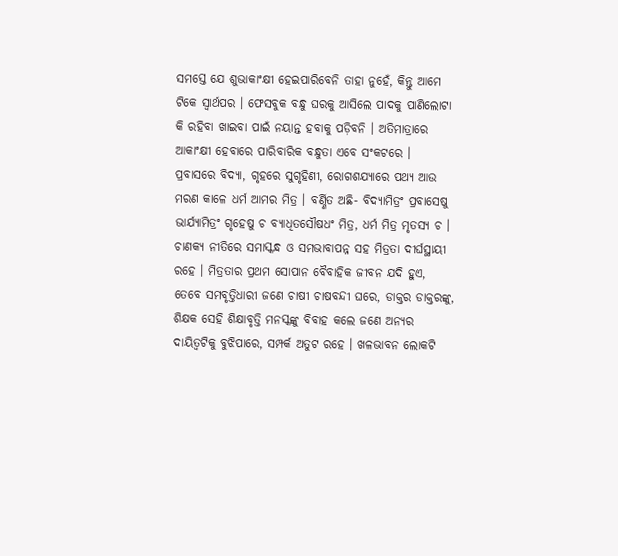ସମସ୍ତେ ଯେ ଶୁଭାକାଂକ୍ଷୀ ହେଇପାରିବେନି ତାହା ନୁହେଁ, କିନ୍ତୁ ଆମେ ଟିକେ ସ୍ୱାର୍ଥପର । ଫେସବୁକ ବନ୍ଧୁ ଘରକୁ ଆସିଲେ ପାଦକୁ ପାଣିଲୋଟା କି ରହିବା ଖାଇବା ପାଇଁ ନୟାନ୍ତ ହବାକୁ ପଡ଼ିବନି । ଅତିମାତ୍ରାରେ ଆକାଂକ୍ଷୀ ହେବାରେ ପାରିବାରିକ ବନ୍ଧୁତା ଏବେ ସଂକଟରେ ।
ପ୍ରବାସରେ ବିଦ୍ୟା, ଗୃହରେ ସୁଗୃହିଣୀ, ରୋଗଶଯ୍ୟାରେ ପଥ୍ୟ ଆଉ ମରଣ କାଳେ ଧର୍ମ ଆମର ମିତ୍ର । ବର୍ଣ୍ଣିତ ଅଛି- ବିଦ୍ୟାମିତ୍ରଂ ପ୍ରବାସେଷୁ ଭାର୍ଯ୍ୟାମିତ୍ରଂ ଗୃହେଷୁ ଚ ବ୍ୟାଧିତସୌଷଧଂ ମିତ୍ର, ଧର୍ମ ମିତ୍ର ମୃତସ୍ୟ ଚ । ଚାଣକ୍ୟ ନୀତିରେ ସମାସ୍କନ୍ଧ ଓ ସମଭାବାପନ୍ନ ସହ ମିତ୍ରତା ଦୀର୍ଘସ୍ଥାୟୀ ରହେ । ମିତ୍ରତାର ପ୍ରଥମ ସୋପାନ ବୈବାହିକ ଜୀବନ ଯଦି ହୁଏ, ତେବେ ସମବୃତ୍ତିଧାରୀ ଜଣେ ଚାଷୀ ଚାଷବନ୍ଦୀ ଘରେ, ଡାକ୍ତର ଡାକ୍ତରଙ୍କୁ, ଶିକ୍ଷକ ସେହି ଶିକ୍ଷାବୃତ୍ତି ମନସ୍କଙ୍କୁ ବିବାହ କଲେ ଜଣେ ଅନ୍ୟର ଦାୟିତ୍ୱଟିକୁ ବୁଝିପାରେ, ସମ୍ପର୍କ ଅତୁଟ ରହେ । ଖଳଭାବନ ଲୋକଟି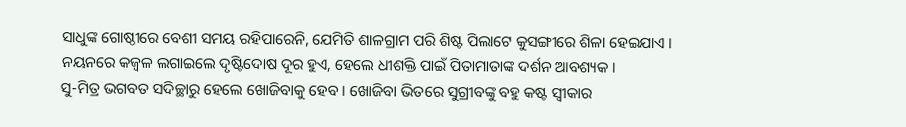ସାଧୁଙ୍କ ଗୋଷ୍ଠୀରେ ବେଶୀ ସମୟ ରହିପାରେନି, ଯେମିତି ଶାଳଗ୍ରାମ ପରି ଶିଷ୍ଟ ପିଲାଟେ କୁସଙ୍ଗୀରେ ଶିଳା ହେଇଯାଏ । ନୟନରେ କଜ୍ୱଳ ଲଗାଇଲେ ଦୃଷ୍ଟିଦୋଷ ଦୂର ହୁଏ, ହେଲେ ଧୀଶକ୍ତି ପାଇଁ ପିତାମାତାଙ୍କ ଦର୍ଶନ ଆବଶ୍ୟକ ।
ସୁ-ମିତ୍ର ଭଗବତ ସଦିଚ୍ଛାରୁ ହେଲେ ଖୋଜିବାକୁ ହେବ । ଖୋଜିବା ଭିତରେ ସୁଗ୍ରୀବଙ୍କୁ ବହୁ କଷ୍ଟ ସ୍ୱୀକାର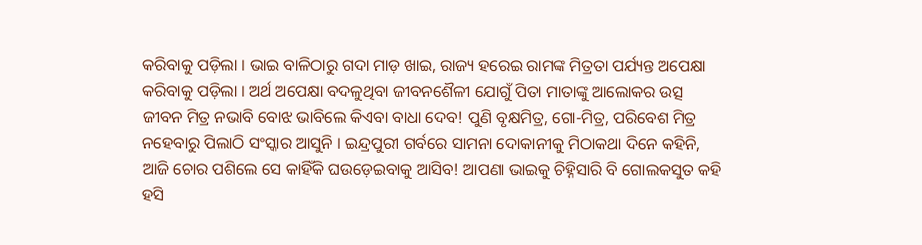କରିବାକୁ ପଡ଼ିଲା । ଭାଇ ବାଳିଠାରୁ ଗଦା ମାଡ଼ ଖାଇ, ରାଜ୍ୟ ହରେଇ ରାମଙ୍କ ମିତ୍ରତା ପର୍ଯ୍ୟନ୍ତ ଅପେକ୍ଷା କରିବାକୁ ପଡ଼ିଲା । ଅର୍ଥ ଅପେକ୍ଷା ବଦଳୁଥିବା ଜୀବନଶୈଳୀ ଯୋଗୁଁ ପିତା ମାତାଙ୍କୁ ଆଲୋକର ଉତ୍ସ ଜୀବନ ମିତ୍ର ନଭାବି ବୋଝ ଭାବିଲେ କିଏବା ବାଧା ଦେବ! ପୁଣି ବୃକ୍ଷମିତ୍ର, ଗୋ-ମିତ୍ର, ପରିବେଶ ମିତ୍ର ନହେବାରୁ ପିଲାଠି ସଂସ୍କାର ଆସୁନି । ଇନ୍ଦ୍ରପୁରୀ ଗର୍ବରେ ସାମନା ଦୋକାନୀକୁ ମିଠାକଥା ଦିନେ କହିନି, ଆଜି ଚୋର ପଶିଲେ ସେ କାହିଁକି ଘଉଡ଼େଇବାକୁ ଆସିବ! ଆପଣା ଭାଇକୁ ଚିହ୍ନିସାରି ବି ଗୋଲକସୁତ କହି ହସି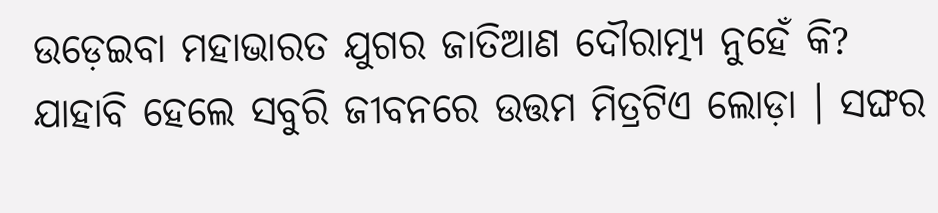ଉଡ଼େଇବା ମହାଭାରତ ଯୁଗର ଜାତିଆଣ ଦୌରାତ୍ମ୍ୟ ନୁହେଁ କି? ଯାହାବି ହେଲେ ସବୁରି ଜୀବନରେ ଉତ୍ତମ ମିତ୍ରଟିଏ ଲୋଡ଼ା । ସଙ୍ଘର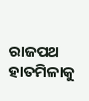ରାଜପଥ ହାତମିଳାକୁ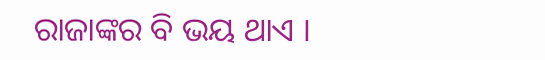ରାଜାଙ୍କର ବି ଭୟ ଥାଏ ।